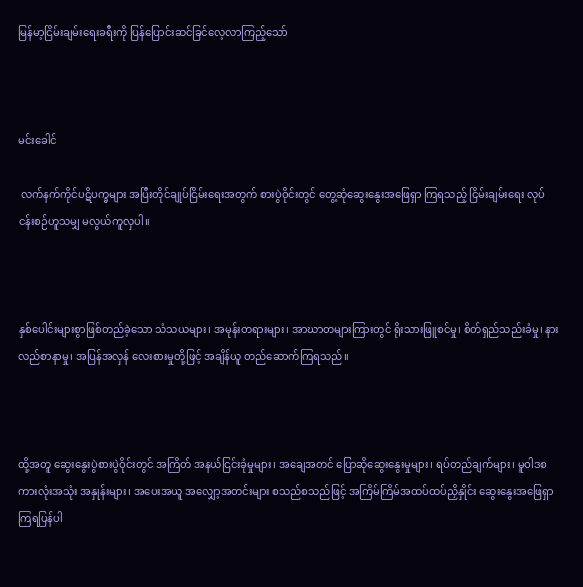မြန်မာ့ငြိမ်းချမ်းရေးခရီးကို ပြန်ပြောင်းဆင်ခြင်လေ့လာကြည့်သော်



မင်းခေါင်

 လက်နက်ကိုင်ပဋိပက္ခများ အပြီးတိုင်ချုပ်ငြိမ်းရေးအတွက် စားပွဲဝိုင်းတွင် တွေ့ဆုံဆွေးနွေးအဖြေရှာ ကြရသည့် ငြိမ်းချမ်းရေး လုပ်ငန်းစဉ်ဟူသမျှ မလွယ်ကူလှပါ။



နှစ်ပေါင်းများစွာဖြစ်တည်ခဲ့သော သံသယများ၊ အမုန်းတရားများ၊ အာဃာတများကြားတွင် ရိုးသားဖြူစင်မှု၊ စိတ်ရှည်သည်းခံမှု၊ နားလည်စာနာမှု၊ အပြန်အလှန် လေးစားမှုတို့ဖြင့် အချိန်ယူ တည်ဆောက်ကြရသည်။



ထို့အတူ ဆွေးနွေးပွဲစားပွဲဝိုင်းတွင် အကြိတ် အနယ်ငြင်းခုံမှုများ၊ အချေအတင် ပြောဆိုဆွေးနွေးမှုများ၊ ရပ်တည်ချက်များ၊ မူဝါဒစကားလုံးအသုံး အနှုန်းများ၊ အပေးအယူ အလျှော့အတင်းများ စသည်စသည်ဖြင့် အကြိမ်ကြိမ်အထပ်ထပ်ညှိနှိုင်း ဆွေးနွေးအဖြေရှာကြရပြန်ပါ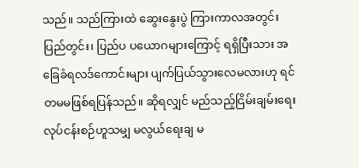သည်။ သည်ကြားထဲ ဆွေးနွေးပွဲ ကြားကာလအတွင်း ပြည်တွင်း၊ ပြည်ပ ပယောဂများကြောင့် ရရှိပြီးသား အခြေခံရလဒ်ကောင်းများ ပျက်ပြယ်သွားလေမလားဟု ရင်တမမဖြစ်ရပြန်သည်။ ဆိုရလျှင် မည်သည့်ငြိမ်းချမ်းရေး လုပ်ငန်းစဉ်ဟူသမျှ မလွယ်ရေးချ မ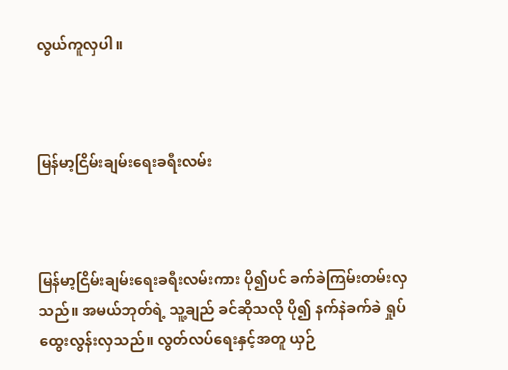လွယ်ကူလှပါ။



မြန်မာ့ငြိမ်းချမ်းရေးခရီးလမ်း



မြန်မာ့ငြိမ်းချမ်းရေးခရီးလမ်းကား ပို၍ပင် ခက်ခဲကြမ်းတမ်းလှသည်။ အမယ်ဘုတ်ရဲ့ သူ့ချည် ခင်ဆိုသလို ပို၍ နက်နဲခက်ခဲ ရှုပ်ထွေးလွန်းလှသည်။ လွတ်လပ်ရေးနှင့်အတူ ယှဉ်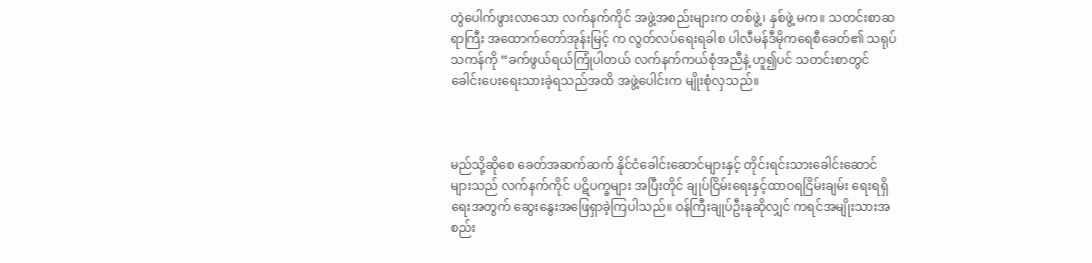တွဲပေါက်ဖွားလာသော လက်နက်ကိုင် အဖွဲ့အစည်းများက တစ်ဖွဲ့၊ နှစ်ဖွဲ့ မက။ သတင်းစာဆရာကြီး အထောက်တော်အုန်းမြင့် က လွတ်လပ်ရေးရခါစ ပါလီမန်ဒီမိုကရေစီခေတ်၏ သရုပ်သကန်ကို “ခက်ဖွယ်ရယ်ကြုံပါတယ် လက်နက်ကယ်စုံအညီနဲ့ ဟူ၍ပင် သတင်းစာတွင် ခေါင်းပေးရေးသားခဲ့ရသည်အထိ အဖွဲ့ပေါင်းက မျိုးစုံလှသည်။



မည်သို့ဆိုစေ ခေတ်အဆက်ဆက် နိုင်ငံခေါင်းဆောင်များနှင့် တိုင်းရင်းသားခေါင်းဆောင်များသည် လက်နက်ကိုင် ပဋိပက္ခများ အပြီးတိုင် ချုပ်ငြိမ်းရေးနှင့်ထာဝရငြိမ်းချမ်း ရေးရရှိရေးအတွက် ဆွေးနွေးအဖြေရှာခဲ့ကြပါသည်။ ဝန်ကြီးချုပ်ဦးနုဆိုလျှင် ကရင်အမျိုးသားအစည်း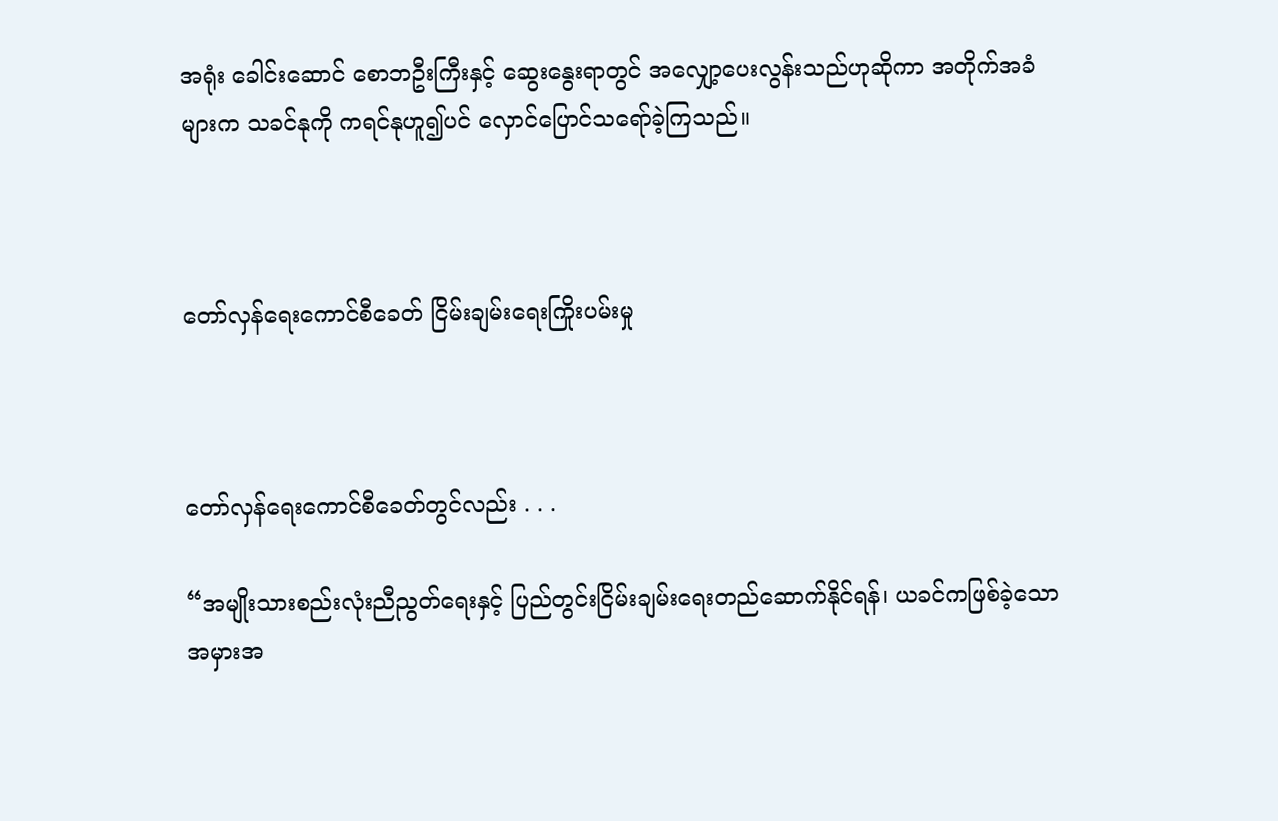အရုံး ခေါင်းဆောင် စောဘဦးကြီးနှင့် ဆွေးနွေးရာတွင် အလျှော့ပေးလွန်းသည်ဟုဆိုကာ အတိုက်အခံများက သခင်နုကို ကရင်နုဟူ၍ပင် လှောင်ပြောင်သရော်ခဲ့ကြသည်။



တော်လှန်ရေးကောင်စီခေတ် ငြိမ်းချမ်းရေးကြိုးပမ်းမှု



တော်လှန်ရေးကောင်စီခေတ်တွင်လည်း . . .

“အမျိုးသားစည်းလုံးညီညွတ်ရေးနှင့် ပြည်တွင်းငြိမ်းချမ်းရေးတည်ဆောက်နိုင်ရန်၊ ယခင်ကဖြစ်ခဲ့သော အမှားအ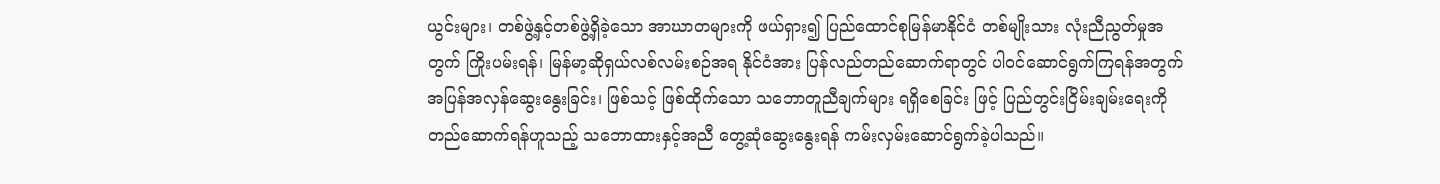ယွင်းများ၊ တစ်ဖွဲ့နှင့်တစ်ဖွဲ့ရှိခဲ့သော အာဃာတများကို ဖယ်ရှား၍ ပြည်ထောင်စုမြန်မာနိုင်ငံ တစ်မျိုးသား လုံးညီညွတ်မှုအတွက် ကြိုးပမ်းရန်၊ မြန်မာ့ဆိုရှယ်လစ်လမ်းစဉ်အရ နိုင်ငံအား ပြန်လည်တည်ဆောက်ရာတွင် ပါဝင်ဆောင်ရွက်ကြရန်အတွက် အပြန်အလှန်ဆွေးနွေးခြင်း၊ ဖြစ်သင့် ဖြစ်ထိုက်သော သဘောတူညီချက်များ ရရှိစေခြင်း ဖြင့် ပြည်တွင်းငြိမ်းချမ်းရေးကိုတည်ဆောက်ရန်ဟူသည့် သဘောထားနှင့်အညီ တွေ့ဆုံဆွေးနွေးရန် ကမ်းလှမ်းဆောင်ရွက်ခဲ့ပါသည်။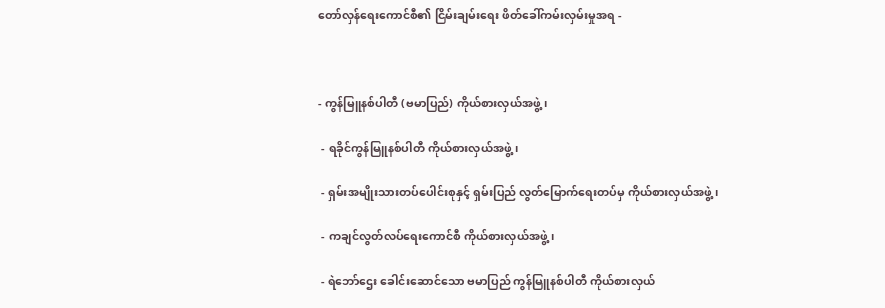တော်လှန်ရေးကောင်စီ၏ ငြိမ်းချမ်းရေး ဖိတ်ခေါ်ကမ်းလှမ်းမှုအရ -



- ကွန်မြူနစ်ပါတီ (ဗမာပြည်) ကိုယ်စားလှယ်အဖွဲ့၊

 - ရခိုင်ကွန်မြူနစ်ပါတီ ကိုယ်စားလှယ်အဖွဲ့၊

 - ရှမ်းအမျိုးသားတပ်ပေါင်းစုနှင့် ရှမ်းပြည် လွတ်မြောက်ရေးတပ်မှ ကိုယ်စားလှယ်အဖွဲ့၊

 - ကချင်လွတ်လပ်ရေးကောင်စီ ကိုယ်စားလှယ်အဖွဲ့၊

 - ရဲဘော်ဌေး ခေါင်းဆောင်သော ဗမာပြည် ကွန်မြူနစ်ပါတီ ကိုယ်စားလှယ်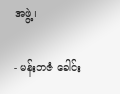အဖွဲ့၊

- မန်းဘဇံ ခေါင်း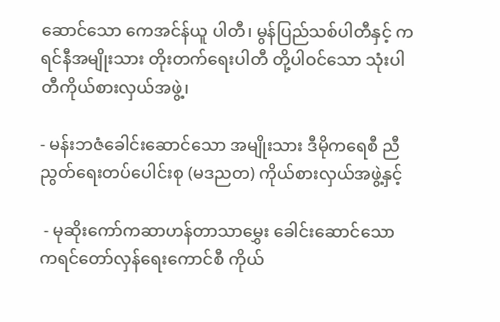ဆောင်သော ကေအင်န်ယူ ပါတီ၊ မွန်ပြည်သစ်ပါတီနှင့် ကရင်နီအမျိုးသား တိုးတက်ရေးပါတီ တို့ပါဝင်သော သုံးပါတီကိုယ်စားလှယ်အဖွဲ့၊

- မန်းဘဇံခေါင်းဆောင်သော အမျိုးသား ဒီမိုကရေစီ ညီညွတ်ရေးတပ်ပေါင်းစု (မဒညတ) ကိုယ်စားလှယ်အဖွဲ့နှင့်

 - မုဆိုးကော်ကဆာဟန်တာသာမွှေး ခေါင်းဆောင်သော ကရင်တော်လှန်ရေးကောင်စီ ကိုယ်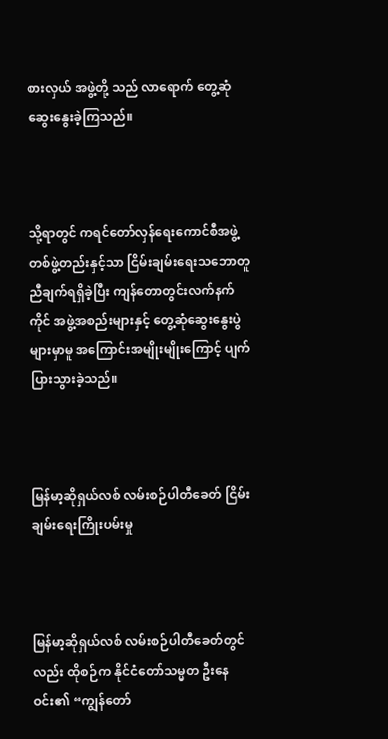စားလှယ် အဖွဲ့တို့ သည် လာရောက် တွေ့ဆုံဆွေးနွေးခဲ့ကြသည်။



သို့ရာတွင် ကရင်တော်လှန်ရေးကောင်စီအဖွဲ့ တစ်ဖွဲ့တည်းနှင့်သာ ငြိမ်းချမ်းရေးသဘောတူညီချက်ရရှိခဲ့ပြီး ကျန်တောတွင်းလက်နက်ကိုင် အဖွဲ့အစည်းများနှင့် တွေ့ဆုံဆွေးနွေးပွဲများမှာမူ အကြောင်းအမျိုးမျိုးကြောင့် ပျက်ပြားသွားခဲ့သည်။



မြန်မာ့ဆိုရှယ်လစ် လမ်းစဉ်ပါတီခေတ် ငြိမ်းချမ်းရေးကြိုးပမ်းမှု



မြန်မာ့ဆိုရှယ်လစ် လမ်းစဉ်ပါတီခေတ်တွင်လည်း ထိုစဉ်က နိုင်ငံတော်သမ္မတ ဦးနေဝင်း၏ “ကျွန်တော်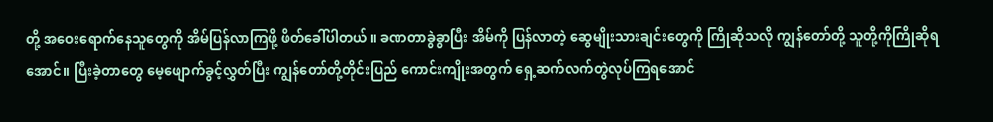တို့ အဝေးရောက်နေသူတွေကို အိမ်ပြန်လာကြဖို့ ဖိတ်ခေါ်ပါတယ်။ ခဏတာခွဲခွာပြီး အိမ်ကို ပြန်လာတဲ့ ဆွေမျိုးသားချင်းတွေကို ကြိုဆိုသလို ကျွန်တော်တို့ သူတို့ကိုကြိုဆိုရအောင်။ ပြီးခဲ့တာတွေ မေ့ဖျောက်ခွင့်လွှတ်ပြီး ကျွန်တော်တို့တိုင်းပြည် ကောင်းကျိုးအတွက် ရှေ့ဆက်လက်တွဲလုပ်ကြရအောင်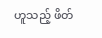ဟူသည့် ဖိတ်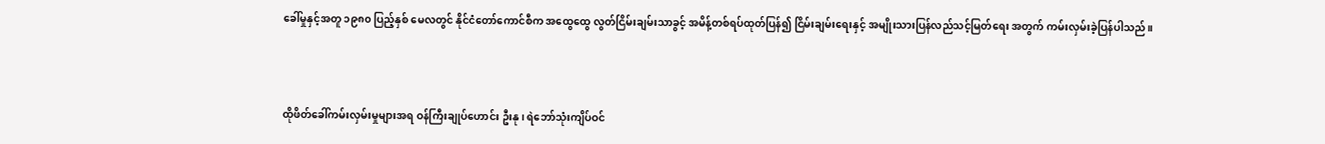ခေါ်မှုနှင့်အတူ ၁၉၈၀ ပြည့်နှစ် မေလတွင် နိုင်ငံတော်ကောင်စီက အထွေထွေ လွတ်ငြိမ်းချမ်းသာခွင့် အမိန့်တစ်ရပ်ထုတ်ပြန်၍ ငြိမ်းချမ်းရေးနှင့် အမျိုးသားပြန်လည်သင့်မြတ်ရေး အတွက် ကမ်းလှမ်းခဲ့ပြန်ပါသည်။



ထိုဖိတ်ခေါ်ကမ်းလှမ်းမှုများအရ ဝန်ကြီးချုပ်ဟောင်း ဦးနု၊ ရဲဘော်သုံးကျိပ်ဝင်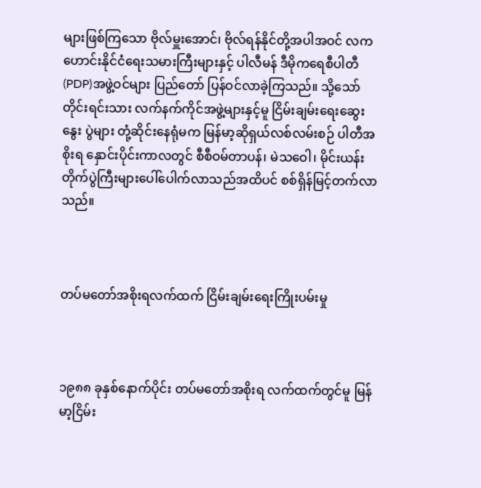များဖြစ်ကြသော ဗိုလ်မှူးအောင်၊ ဗိုလ်ရန်နိုင်တို့အပါအဝင် လကဟောင်းနိုင်ငံရေးသမားကြီးများနှင့် ပါလီမန် ဒီမိုကရေစီပါတီ(PDP)အဖွဲ့ဝင်များ ပြည်တော် ပြန်ဝင်လာခဲ့ကြသည်။ သို့သော် တိုင်းရင်းသား လက်နက်ကိုင်အဖွဲ့များနှင့်မူ ငြိမ်းချမ်းရေးဆွေးနွေး ပွဲများ တုံ့ဆိုင်းနေရုံမက မြန်မာ့ဆိုရှယ်လစ်လမ်းစဉ် ပါတီအစိုးရ နှောင်းပိုင်းကာလတွင် စီစီဝမ်တာပန်၊ မဲသဝေါ၊ မိုင်းယန်းတိုက်ပွဲကြီးများပေါ်ပေါက်လာသည်အထိပင် စစ်ရှိန်မြင့်တက်လာသည်။



တပ်မတော်အစိုးရလက်ထက် ငြိမ်းချမ်းရေးကြိုးပမ်းမှု



၁၉၈၈ ခုနှစ်နောက်ပိုင်း တပ်မတော်အစိုးရ လက်ထက်တွင်မူ မြန်မာ့ငြိမ်း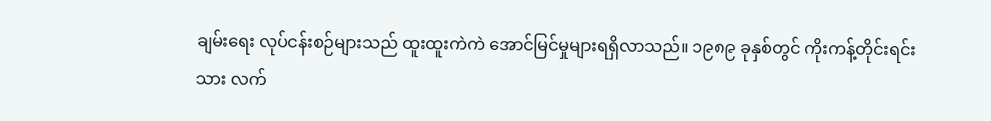ချမ်းရေး လုပ်ငန်းစဉ်များသည် ထူးထူးကဲကဲ အောင်မြင်မှုများရရှိလာသည်။ ၁၉၈၉ ခုနှစ်တွင် ကိုးကန့်တိုင်းရင်းသား လက်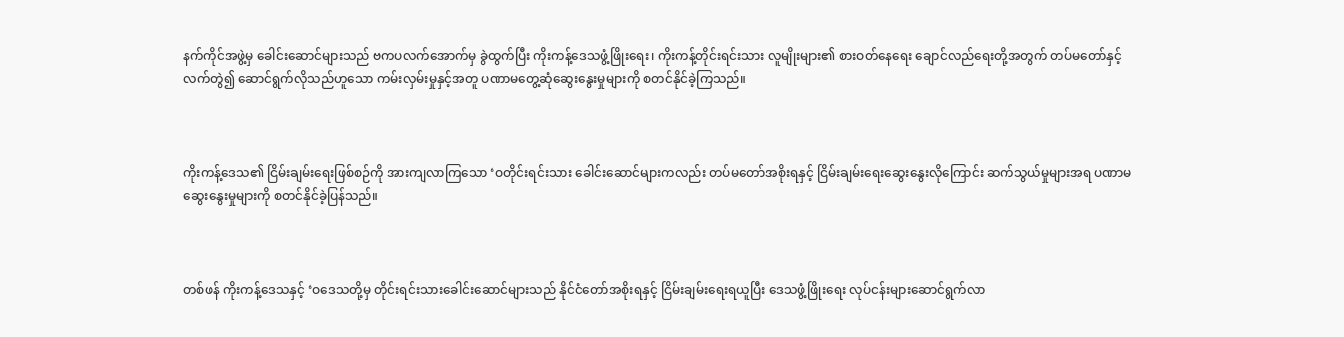နက်ကိုင်အဖွဲ့မှ ခေါင်းဆောင်များသည် ဗကပလက်အောက်မှ ခွဲထွက်ပြီး ကိုးကန့်ဒေသဖွံ့ဖြိုးရေး၊ ကိုးကန့်တိုင်းရင်းသား လူမျိုးများ၏ စားဝတ်နေရေး ချောင်လည်ရေးတို့အတွက် တပ်မတော်နှင့်လက်တွဲ၍ ဆောင်ရွက်လိုသည်ဟူသော ကမ်းလှမ်းမှုနှင့်အတူ ပဏာမတွေ့ဆုံဆွေးနွေးမှုများကို စတင်နိုင်ခဲ့ကြသည်။



ကိုးကန့်ဒေသ၏ ငြိမ်းချမ်းရေးဖြစ်စဉ်ကို အားကျလာကြသော ‘ဝတိုင်းရင်းသား ခေါင်းဆောင်များကလည်း တပ်မတော်အစိုးရနှင့် ငြိမ်းချမ်းရေးဆွေးနွေးလိုကြောင်း ဆက်သွယ်မှုများအရ ပဏာမဆွေးနွေးမှုများကို စတင်နိုင်ခဲ့ပြန်သည်။



တစ်ဖန် ကိုးကန့်ဒေသနှင့် ‘ဝဒေသတို့မှ တိုင်းရင်းသားခေါင်းဆောင်များသည် နိုင်ငံတော်အစိုးရနှင့် ငြိမ်းချမ်းရေးရယူပြီး ဒေသဖွံ့ဖြိုးရေး လုပ်ငန်းများဆောင်ရွက်လာ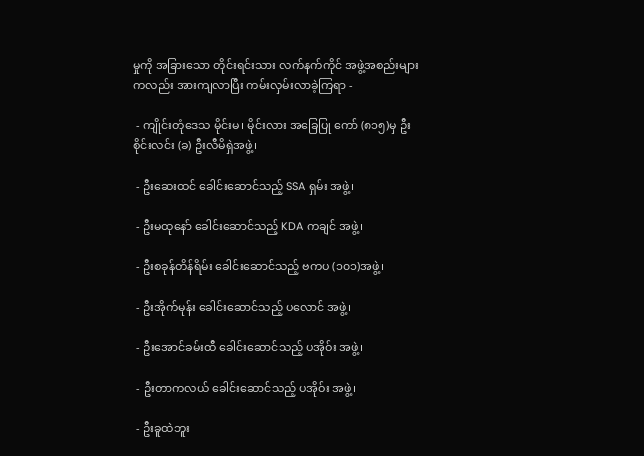မှုကို အခြားသော တိုင်းရင်းသား လက်နက်ကိုင် အဖွဲ့အစည်းများကလည်း အားကျလာပြီး ကမ်းလှမ်းလာခဲ့ကြရာ -

 - ကျိုင်းတုံဒေသ မိုင်းမ၊ မိုင်းလား အခြေပြု ကော် (၈၁၅)မှ ဦးစိုင်းလင်း (ခ) ဦးလီမိရှဲအဖွဲ့၊

 - ဦးဆေးထင် ခေါင်းဆောင်သည့် SSA ရှမ်း အဖွဲ့၊

 - ဦးမထုနော် ခေါင်းဆောင်သည့် KDA ကချင် အဖွဲ့၊

 - ဦးစခုန်တိန်ရိမ်း ခေါင်းဆောင်သည့် ဗကပ (၁၀၁)အဖွဲ့၊

 - ဦးအိုက်မုန်း ခေါင်းဆောင်သည့် ပလောင် အဖွဲ့၊

 - ဦးအောင်ခမ်းထီ ခေါင်းဆောင်သည့် ပအိုဝ်း အဖွဲ့၊

 - ဦးတာကလယ် ခေါင်းဆောင်သည့် ပအိုဝ်း အဖွဲ့၊

 - ဦးခူထဲဘူး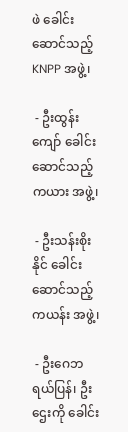ဖဲ ခေါင်းဆောင်သည့် KNPP အဖွဲ့၊

 - ဦးထွန်းကျော် ခေါင်းဆောင်သည့် ကယား အဖွဲ့၊

 - ဦးသန်းစိုးနိုင် ခေါင်းဆောင်သည့် ကယန်း အဖွဲ့၊

 - ဦးဂေဘရယ်ပြန်၊ ဦးဌေးကို ခေါင်း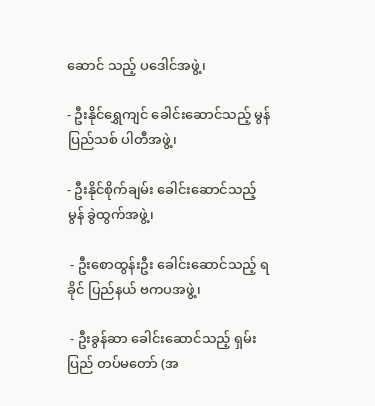ဆောင် သည့် ပဒေါင်အဖွဲ့၊

- ဦးနိုင်ရွှေကျင် ခေါင်းဆောင်သည့် မွန်ပြည်သစ် ပါတီအဖွဲ့၊

- ဦးနိုင်စိုက်ချမ်း ခေါင်းဆောင်သည့် မွန် ခွဲထွက်အဖွဲ့၊

 - ဦးစောထွန်းဦး ခေါင်းဆောင်သည့် ရခိုင် ပြည်နယ် ဗကပအဖွဲ့၊

 - ဦးခွန်ဆာ ခေါင်းဆောင်သည့် ရှမ်းပြည် တပ်မတော် (အ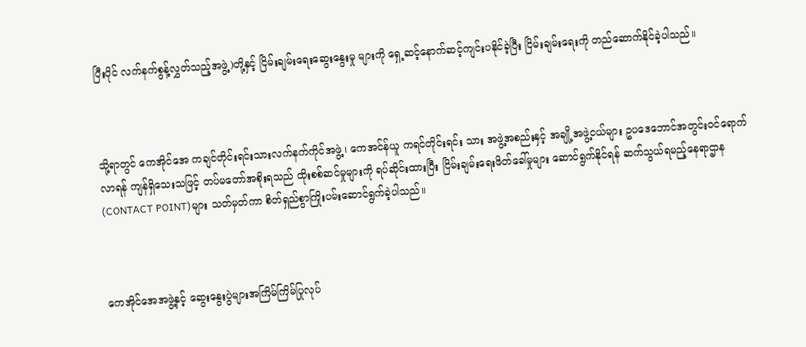ပြီးပိုင် လက်နက်စွန့်လွှတ်သည့်အဖွဲ့)တို့နှင့် ငြိမ်းချမ်းရေးဆွေးနွေးမှု များကို ရှေ့ဆင့်နောက်ဆင့်ကျင်းပနိုင်ခဲ့ပြီး ငြိမ်းချမ်းရေးကို တည်ဆောက်နိုင်ခဲ့ပါသည်။



သို့ရာတွင် ကေအိုင်အေ ကချင်တိုင်းရင်းသားလက်နက်ကိုင်အဖွဲ့၊ ကေအင်န်ယူ ကရင်တိုင်းရင်း သား အဖွဲ့အစည်းနှင့် အချို့အဖွဲ့ငယ်များ ဥပဒေဘောင်အတွင်းဝင်ရောက်လာရန် ကျန်ရှိသေးသဖြင့် တပ်မတော်အစိုးရသည် ထိုးစစ်ဆင်မှုများကို ရပ်ဆိုင်းထားပြီး ငြိမ်းချမ်းရေးဖိတ်ခေါ်မှုများ ဆောင်ရွက်နိုင်ရန် ဆက်သွယ်ရမည့်နေရာဌာန (CONTACT POINT)များ သတ်မှတ်ကာ စိတ်ရှည်စွာကြိုးပမ်းဆောင်ရွက်ခဲ့ပါသည်။



ကေအိုင်အေအဖွဲ့နှင့် ဆွေးနွေးပွဲများအကြိမ်ကြိမ်ပြုလုပ်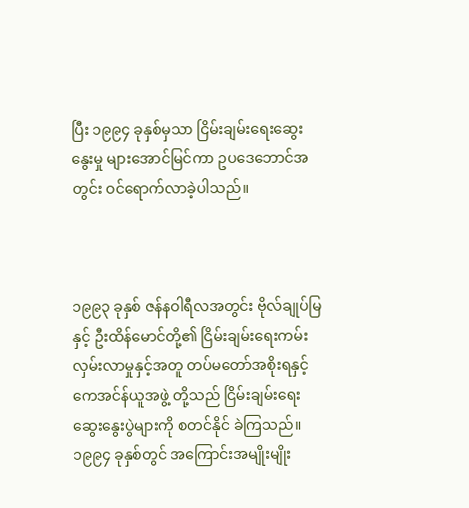ပြီး ၁၉၉၄ ခုနှစ်မှသာ ငြိမ်းချမ်းရေးဆွေးနွေးမှု များအောင်မြင်ကာ ဥပဒေဘောင်အတွင်း ဝင်ရောက်လာခဲ့ပါသည်။



၁၉၉၃ ခုနှစ် ဇန်နဝါရီလအတွင်း ဗိုလ်ချုပ်မြနှင့် ဦးထိန်မောင်တို့၏ ငြိမ်းချမ်းရေးကမ်းလှမ်းလာမှုနှင့်အတူ တပ်မတော်အစိုးရနှင့် ကေအင်န်ယူအဖွဲ့ တို့သည် ငြိမ်းချမ်းရေးဆွေးနွေးပွဲများကို စတင်နိုင် ခဲကြသည်။ ၁၉၉၄ ခုနှစ်တွင် အကြောင်းအမျိုးမျိုး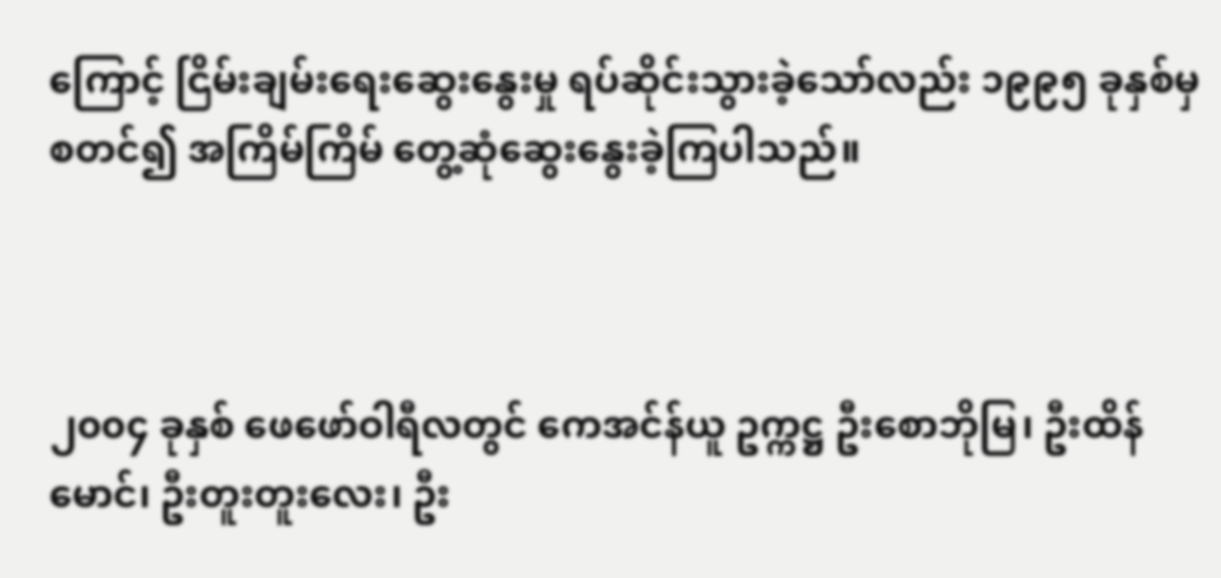ကြောင့် ငြိမ်းချမ်းရေးဆွေးနွေးမှု ရပ်ဆိုင်းသွားခဲ့သော်လည်း ၁၉၉၅ ခုနှစ်မှစတင်၍ အကြိမ်ကြိမ် တွေ့ဆုံဆွေးနွေးခဲ့ကြပါသည်။



၂၀၀၄ ခုနှစ် ဖေဖော်ဝါရီလတွင် ကေအင်န်ယူ ဥက္ကဋ္ဌ ဦးစောဘိုမြ၊ ဦးထိန်မောင်၊ ဦးတူးတူးလေး၊ ဦး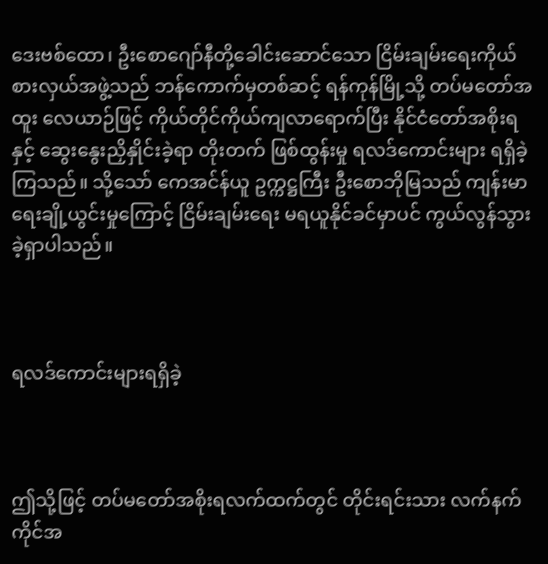ဒေးဗစ်ထော၊ ဦးစောဂျော်နီတို့ခေါင်းဆောင်သော ငြိမ်းချမ်းရေးကိုယ်စားလှယ်အဖွဲ့သည် ဘန်ကောက်မှတစ်ဆင့် ရန်ကုန်မြို့သို့ တပ်မတော်အထူး လေယာဉ်ဖြင့် ကိုယ်တိုင်ကိုယ်ကျလာရောက်ပြီး နိုင်ငံတော်အစိုးရနှင့် ဆွေးနွေးညှိနှိုင်းခဲ့ရာ တိုးတက် ဖြစ်ထွန်းမှု ရလဒ်ကောင်းများ ရရှိခဲ့ကြသည်။ သို့သော် ကေအင်န်ယူ ဥက္ကဋ္ဌကြီး ဦးစောဘိုမြသည် ကျန်းမာရေးချို့ယွင်းမှုကြောင့် ငြိမ်းချမ်းရေး မရယူနိုင်ခင်မှာပင် ကွယ်လွန်သွားခဲ့ရှာပါသည်။



ရလဒ်ကောင်းများရရှိခဲ့



ဤသို့ဖြင့် တပ်မတော်အစိုးရလက်ထက်တွင် တိုင်းရင်းသား လက်နက်ကိုင်အ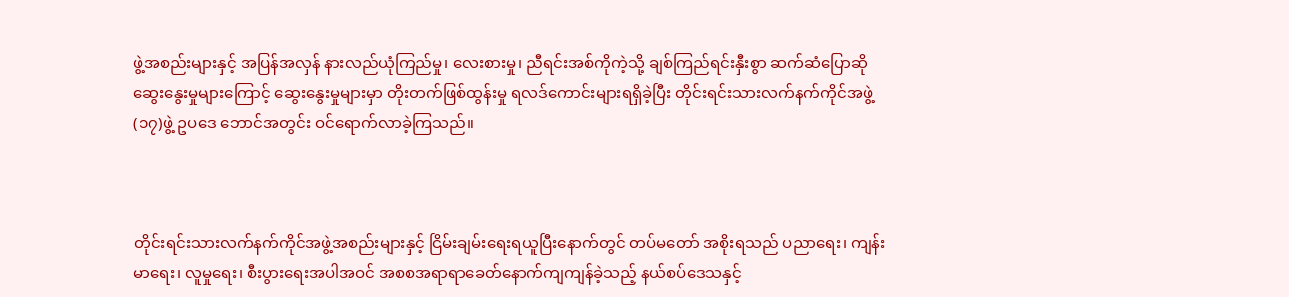ဖွဲ့အစည်းများနှင့် အပြန်အလှန် နားလည်ယုံကြည်မှု၊ လေးစားမှု၊ ညီရင်းအစ်ကိုကဲ့သို့ ချစ်ကြည်ရင်းနှီးစွာ ဆက်ဆံပြောဆိုဆွေးနွေးမှုများကြောင့် ဆွေးနွေးမှုများမှာ တိုးတက်ဖြစ်ထွန်းမှု ရလဒ်ကောင်းများရရှိခဲ့ပြီး တိုင်းရင်းသားလက်နက်ကိုင်အဖွဲ့(၁၇)ဖွဲ့ ဥပဒေ ဘောင်အတွင်း ဝင်ရောက်လာခဲ့ကြသည်။



တိုင်းရင်းသားလက်နက်ကိုင်အဖွဲ့အစည်းများနှင့် ငြိမ်းချမ်းရေးရယူပြီးနောက်တွင် တပ်မတော် အစိုးရသည် ပညာရေး၊ ကျန်းမာရေး၊ လူမှုရေး၊ စီးပွားရေးအပါအဝင် အစစအရာရာခေတ်နောက်ကျကျန်ခဲ့သည့် နယ်စပ်ဒေသနှင့်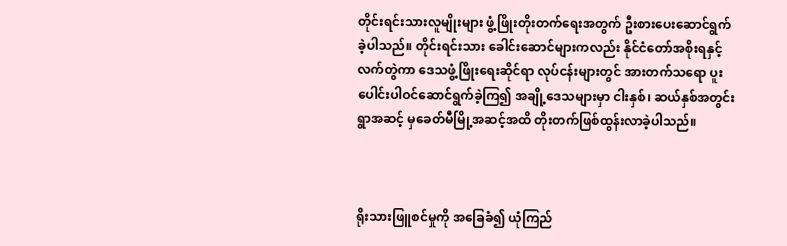တိုင်းရင်းသားလူမျိုးများ ဖွံ့ဖြိုးတိုးတက်ရေးအတွက် ဦးစားပေးဆောင်ရွက်ခဲ့ပါသည်။ တိုင်းရင်းသား ခေါင်းဆောင်များကလည်း နိုင်ငံတော်အစိုးရနှင့်လက်တွဲကာ ဒေသဖွံ့ဖြိုးရေးဆိုင်ရာ လုပ်ငန်းများတွင် အားတက်သရော ပူးပေါင်းပါဝင်ဆောင်ရွက်ခဲ့ကြ၍ အချို့ဒေသများမှာ ငါးနှစ်၊ ဆယ်နှစ်အတွင်း ရွာအဆင့် မှခေတ်မီမြို့အဆင့်အထိ တိုးတက်ဖြစ်ထွန်းလာခဲ့ပါသည်။



ရိုးသားဖြူစင်မှုကို အခြေခံ၍ ယုံကြည်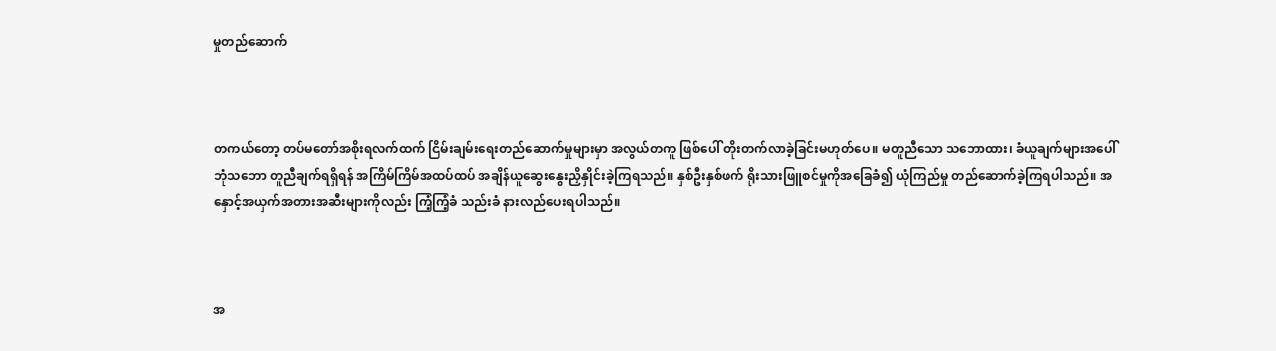မှုတည်ဆောက်



တကယ်တော့ တပ်မတော်အစိုးရလက်ထက် ငြိမ်းချမ်းရေးတည်ဆောက်မှုများမှာ အလွယ်တကူ ဖြစ်ပေါ် တိုးတက်လာခဲ့ခြင်းမဟုတ်ပေ။ မတူညီသော သဘောထား၊ ခံယူချက်များအပေါ် ဘုံသဘော တူညီချက်ရရှိရန် အကြိမ်ကြိမ်အထပ်ထပ် အချိန်ယူဆွေးနွေးညှိနှိုင်းခဲ့ကြရသည်။ နှစ်ဦးနှစ်ဖက် ရိုးသားဖြူစင်မှုကိုအခြေခံ၍ ယုံကြည်မှု တည်ဆောက်ခဲ့ကြရပါသည်။ အနှောင့်အယှက်အတားအဆီးများကိုလည်း ကြံ့ကြံ့ခံ သည်းခံ နားလည်ပေးရပါသည်။



အ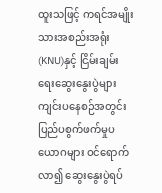ထူးသဖြင့် ကရင်အမျိုးသားအစည်းအရုံး (KNU)နှင့် ငြိမ်းချမ်းရေးဆွေးနွေးပွဲများ ကျင်းပနေစဉ်အတွင်း ပြည်ပစွက်ဖက်မှုပယောဂများ ဝင်ရောက်လာ၍ ဆွေးနွေးပွဲရပ်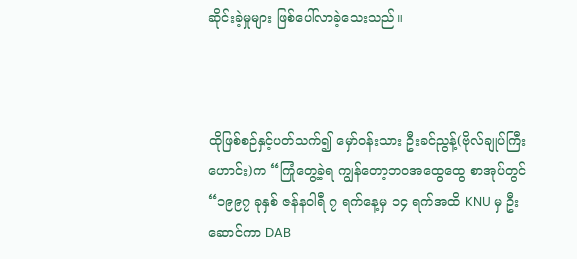ဆိုင်းခဲ့မှုများ ဖြစ်ပေါ်လာခဲ့သေးသည်။



ထိုဖြစ်စဉ်နှင့်ပတ်သက်၍ မှော်ဝန်းသား ဦးခင်ညွန့်(ဗိုလ်ချုပ်ကြီးဟောင်း)က “ကြုံတွေ့ခဲ့ရ ကျွန်တော့ဘဝအထွေထွေ စာအုပ်တွင် “၁၉၉၇ ခုနှစ် ဇန်နဝါရီ ၇ ရက်နေ့မှ ၁၄ ရက်အထိ KNU မှ ဦးဆောင်ကာ DAB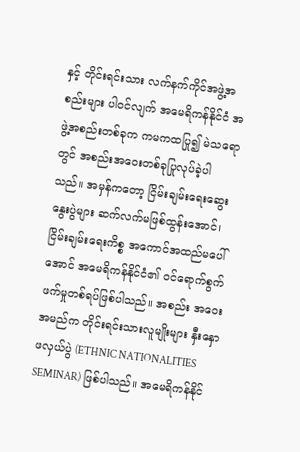နှင့် တိုင်းရင်းသား လက်နက်ကိုင်အဖွဲ့အစည်းများ ပါဝင်လျက် အမေရိကန်နိုင်ငံ အဖွဲ့အစည်းတစ်ခုက ကမကထပြု၍ မဲသရောတွင် အစည်းအဝေးတစ်ခုပြုလုပ်ခဲ့ပါ သည်။ အမှန်ကတော့ ငြိမ်းချမ်းရေးဆွေးနွေးပွဲများ ဆက်လက်မဖြစ်ထွန်းအောင်၊ ငြိမ်းချမ်းရေးကိစ္စ အကောင်အထည်မပေါ်အောင် အမေရိကန်နိုင်ငံ၏ ဝင်ရောက်စွက်ဖက်မှုတစ်ရပ်ဖြစ်ပါသည်။ အစည်း အဝေးအမည်က တိုင်းရင်းသားလူမျိုးများ နှီးနှော ဖလှယ်ပွဲ (ETHNIC NATIONALITIES SEMINAR) ဖြစ်ပါသည်။ အမေရိကန်နိုင်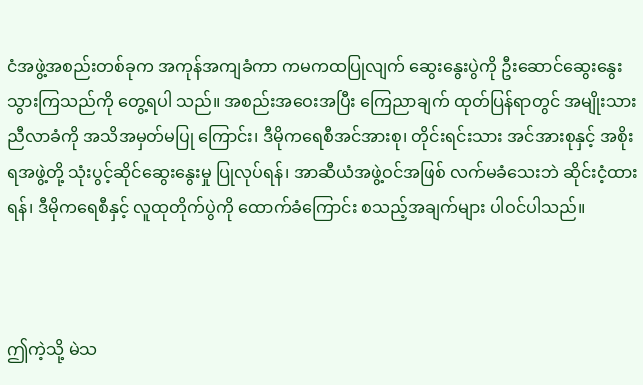ငံအဖွဲ့အစည်းတစ်ခုက အကုန်အကျခံကာ ကမကထပြုလျက် ဆွေးနွေးပွဲကို ဦးဆောင်ဆွေးနွေးသွားကြသည်ကို တွေ့ရပါ သည်။ အစည်းအဝေးအပြီး ကြေညာချက် ထုတ်ပြန်ရာတွင် အမျိုးသားညီလာခံကို အသိအမှတ်မပြု ကြောင်း၊ ဒီမိုကရေစီအင်အားစု၊ တိုင်းရင်းသား အင်အားစုနှင့် အစိုးရအဖွဲ့တို့ သုံးပွင့်ဆိုင်ဆွေးနွေးမှု ပြုလုပ်ရန်၊ အာဆီယံအဖွဲ့ဝင်အဖြစ် လက်မခံသေးဘဲ ဆိုင်းငံ့ထားရန်၊ ဒီမိုကရေစီနှင့် လူထုတိုက်ပွဲကို ထောက်ခံကြောင်း စသည့်အချက်များ ပါဝင်ပါသည်။



ဤကဲ့သို့ မဲသ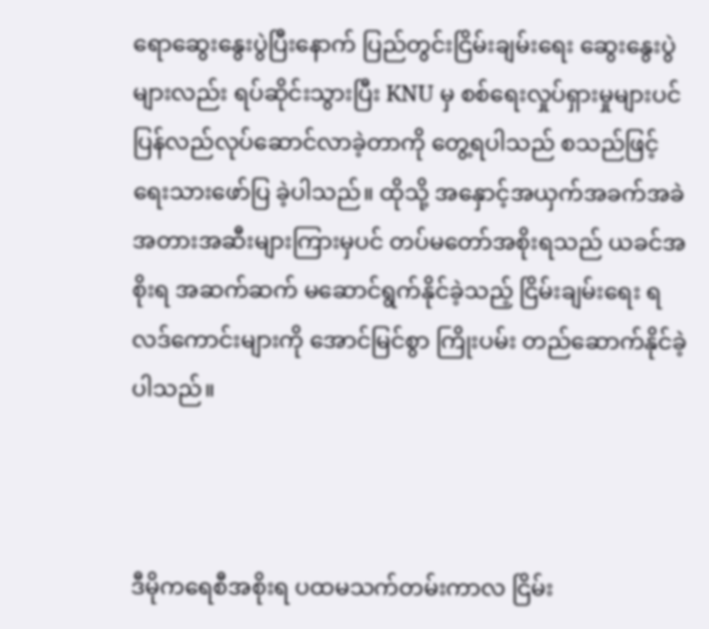ရောဆွေးနွေးပွဲပြီးနောက် ပြည်တွင်းငြိမ်းချမ်းရေး ဆွေးနွေးပွဲများလည်း ရပ်ဆိုင်းသွားပြီး KNU မှ စစ်ရေးလှုပ်ရှားမှုများပင် ပြန်လည်လုပ်ဆောင်လာခဲ့တာကို တွေ့ရပါသည် စသည်ဖြင့် ရေးသားဖော်ပြ ခဲ့ပါသည်။ ထိုသို့ အနှောင့်အယှက်အခက်အခဲ အတားအဆီးများကြားမှပင် တပ်မတော်အစိုးရသည် ယခင်အစိုးရ အဆက်ဆက် မဆောင်ရွက်နိုင်ခဲ့သည့် ငြိမ်းချမ်းရေး ရလဒ်ကောင်းများကို အောင်မြင်စွာ ကြိုးပမ်း တည်ဆောက်နိုင်ခဲ့ပါသည်။



ဒီမိုကရေစီအစိုးရ ပထမသက်တမ်းကာလ ငြိမ်း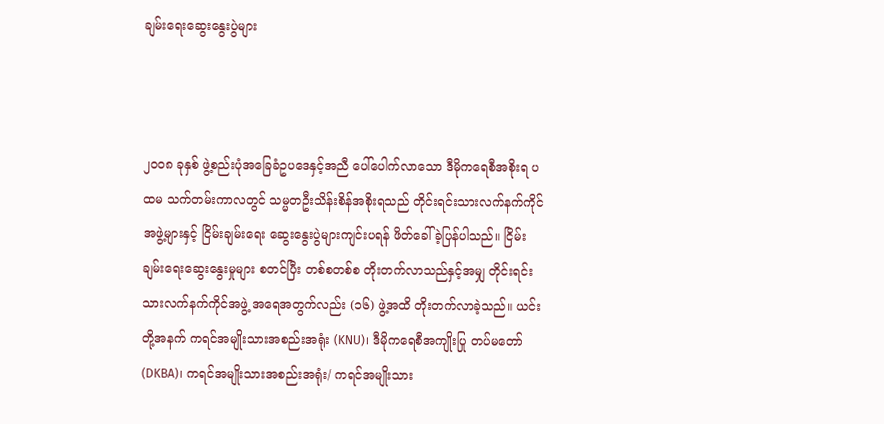ချမ်းရေးဆွေးနွေးပွဲများ



၂၀၀၈ ခုနှစ် ဖွဲ့စည်းပုံအခြေခံဥပဒေနှင့်အညီ ပေါ်ပေါက်လာသော ဒီမိုကရေစီအစိုးရ ပထမ သက်တမ်းကာလတွင် သမ္မတဦးသိန်းစိန်အစိုးရသည် တိုင်းရင်းသားလက်နက်ကိုင် အဖွဲ့များနှင့် ငြိမ်းချမ်းရေး ဆွေးနွေးပွဲများကျင်းပရန် ဖိတ်ခေါ်ခဲ့ပြန်ပါသည်။ ငြိမ်းချမ်းရေးဆွေးနွေးမှုများ စတင်ပြီး တစ်စတစ်စ တိုးတက်လာသည်နှင့်အမျှ တိုင်းရင်းသားလက်နက်ကိုင်အဖွဲ့ အရေအတွက်လည်း (၁၆) ဖွဲ့အထိ တိုးတက်လာခဲ့သည်။ ယင်းတို့အနက် ကရင်အမျိုးသားအစည်းအရုံး (KNU)၊ ဒီမိုကရေစီအကျိုးပြု တပ်မတော် (DKBA)၊ ကရင်အမျိုးသားအစည်းအရုံး/ ကရင်အမျိုးသား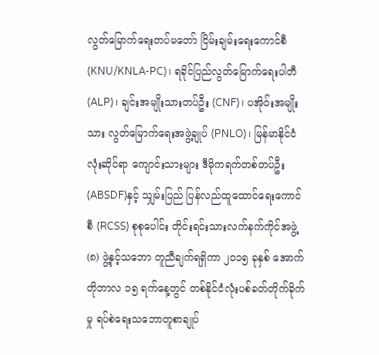လွတ်မြောက်ရေးတပ်မတော် ငြိမ်းချမ်းရေးကောင်စီ (KNU/KNLA-PC)၊ ရခိုင်ပြည်လွတ်မြောက်ရေးပါတီ(ALP)၊ ချင်းအမျိုးသားတပ်ဦး (CNF)၊ ပအိုဝ်းအမျိုးသား လွတ်မြောက်ရေးအဖွဲ့ချုပ် (PNLO)၊ မြန်မာနိုင်ငံလုံးဆိုင်ရာ ကျောင်းသားများ ဒီမိုကရက်တစ်တပ်ဦး(ABSDF)နှင့် သျှမ်းပြည် ပြန်လည်ထူထောင်ရေးကောင်စီ (RCSS) စုစုပေါင်း တိုင်းရင်းသားလက်နက်ကိုင်အဖွဲ့ (၈) ဖွဲ့နှင့်သဘော တူညီချက်ရရှိကာ ၂၀၁၅ ခုနှစ် အောက်တိုဘာလ ၁၅ ရက်နေ့တွင် တစ်နိုင်ငံလုံးပစ်ခတ်တိုက်ခိုက် မှု ရပ်စဲရေးသဘောတူစာချုပ်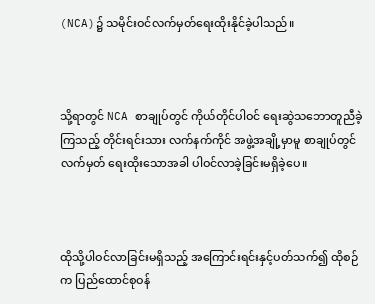(NCA)၌ သမိုင်းဝင်လက်မှတ်ရေးထိုးနိုင်ခဲ့ပါသည်။



သို့ရာတွင် NCA စာချုပ်တွင် ကိုယ်တိုင်ပါဝင် ရေးဆွဲသဘောတူညီခဲ့ကြသည့် တိုင်းရင်းသား လက်နက်ကိုင် အဖွဲ့အချို့မှာမူ စာချုပ်တွင်လက်မှတ် ရေးထိုးသောအခါ ပါဝင်လာခဲ့ခြင်းမရှိခဲ့ပေ။



ထိုသို့ပါဝင်လာခြင်းမရှိသည့် အကြောင်းရင်းနှင့်ပတ်သက်၍ ထိုစဉ်က ပြည်ထောင်စုဝန်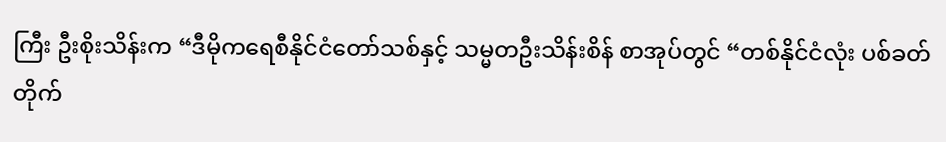ကြီး ဦးစိုးသိန်းက “ဒီမိုကရေစီနိုင်ငံတော်သစ်နှင့် သမ္မတဦးသိန်းစိန် စာအုပ်တွင် “တစ်နိုင်ငံလုံး ပစ်ခတ်တိုက်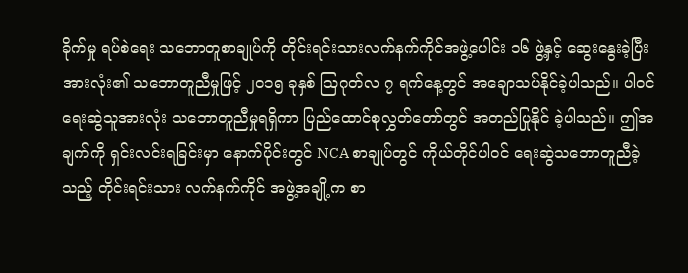ခိုက်မှု ရပ်စဲရေး သဘောတူစာချုပ်ကို တိုင်းရင်းသားလက်နက်ကိုင်အဖွဲ့ပေါင်း ၁၆ ဖွဲ့နှင့် ဆွေးနွေးခဲ့ပြီး အားလုံး၏ သဘောတူညီမှုဖြင့် ၂၀၁၅ ခုနှစ် ဩဂုတ်လ ၇ ရက်နေ့တွင် အချောသပ်နိုင်ခဲ့ပါသည်။ ပါဝင်ရေးဆွဲသူအားလုံး သဘောတူညီမှုရရှိကာ ပြည်ထောင်စုလွှတ်တော်တွင် အတည်ပြုနိုင် ခဲ့ပါသည်။ ဤအချက်ကို ရှင်းလင်းရခြင်းမှာ နောက်ပိုင်းတွင် NCA စာချုပ်တွင် ကိုယ်တိုင်ပါဝင် ရေးဆွဲသဘောတူညီခဲ့သည့် တိုင်းရင်းသား လက်နက်ကိုင် အဖွဲ့အချို့က စာ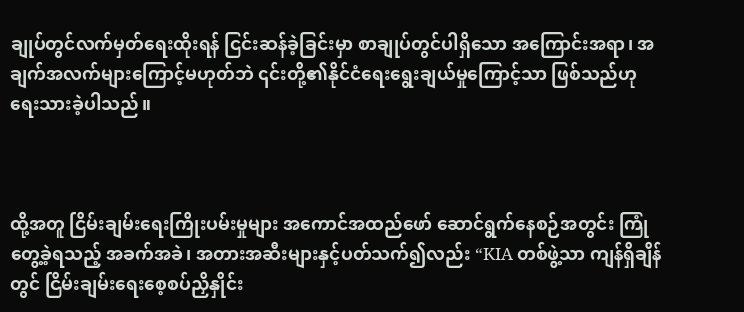ချုပ်တွင်လက်မှတ်ရေးထိုးရန် ငြင်းဆန်ခဲ့ခြင်းမှာ စာချုပ်တွင်ပါရှိသော အကြောင်းအရာ၊ အချက်အလက်များကြောင့်မဟုတ်ဘဲ ၎င်းတို့၏နိုင်ငံရေးရွေးချယ်မှုကြောင့်သာ ဖြစ်သည်ဟု ရေးသားခဲ့ပါသည်။



ထို့အတူ ငြိမ်းချမ်းရေးကြိုးပမ်းမှုများ အကောင်အထည်ဖော် ဆောင်ရွက်နေစဉ်အတွင်း ကြုံတွေ့ခဲ့ရသည့် အခက်အခဲ၊ အတားအဆီးများနှင့်ပတ်သက်၍လည်း “KIA တစ်ဖွဲ့သာ ကျန်ရှိချိန်တွင် ငြိမ်းချမ်းရေးစေ့စပ်ညှိနှိုင်း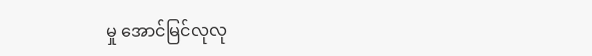မှု အောင်မြင်လုလု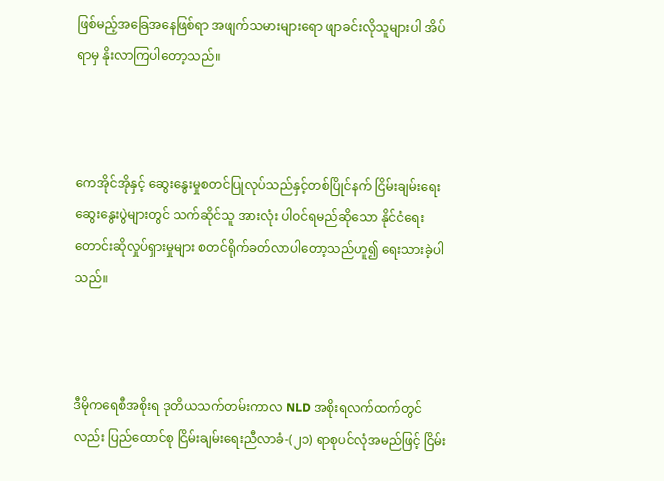ဖြစ်မည့်အခြေအနေဖြစ်ရာ အဖျက်သမားများရော ဖျာခင်းလိုသူများပါ အိပ်ရာမှ နိုးလာကြပါတော့သည်။



ကေအိုင်အိုနှင့် ဆွေးနွေးမှုစတင်ပြုလုပ်သည်နှင့်တစ်ပြိုင်နက် ငြိမ်းချမ်းရေးဆွေးနွေးပွဲများတွင် သက်ဆိုင်သူ အားလုံး ပါဝင်ရမည်ဆိုသော နိုင်ငံရေး တောင်းဆိုလှုပ်ရှားမှုများ စတင်ရိုက်ခတ်လာပါတော့သည်ဟူ၍ ရေးသားခဲ့ပါသည်။



ဒီမိုကရေစီအစိုးရ ဒုတိယသက်တမ်းကာလ NLD အစိုးရလက်ထက်တွင်လည်း ပြည်ထောင်စု ငြိမ်းချမ်းရေးညီလာခံ-(၂၁) ရာစုပင်လုံအမည်ဖြင့် ငြိမ်း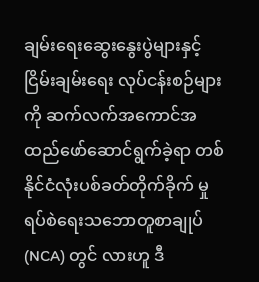ချမ်းရေးဆွေးနွေးပွဲများနှင့် ငြိမ်းချမ်းရေး လုပ်ငန်းစဉ်များကို ဆက်လက်အကောင်အထည်ဖော်ဆောင်ရွက်ခဲ့ရာ တစ်နိုင်ငံလုံးပစ်ခတ်တိုက်ခိုက် မှုရပ်စဲရေးသဘောတူစာချုပ် (NCA) တွင် လားဟူ ဒီ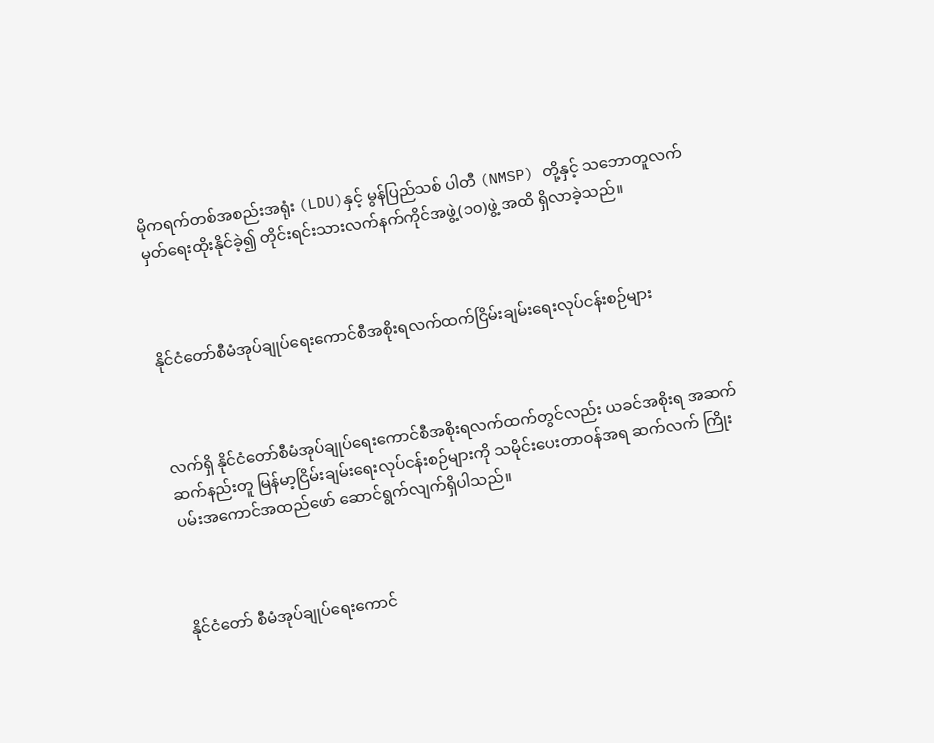မိုကရက်တစ်အစည်းအရုံး (LDU)နှင့် မွန်ပြည်သစ် ပါတီ (NMSP) တို့နှင့် သဘောတူလက်မှတ်ရေးထိုးနိုင်ခဲ့၍ တိုင်းရင်းသားလက်နက်ကိုင်အဖွဲ့(၁၀)ဖွဲ့ အထိ ရှိလာခဲ့သည်။



နိုင်ငံတော်စီမံအုပ်ချုပ်ရေးကောင်စီအစိုးရလက်ထက်ငြိမ်းချမ်းရေးလုပ်ငန်းစဉ်များ



လက်ရှိ နိုင်ငံတော်စီမံအုပ်ချုပ်ရေးကောင်စီအစိုးရလက်ထက်တွင်လည်း ယခင်အစိုးရ အဆက်ဆက်နည်းတူ မြန်မာ့ငြိမ်းချမ်းရေးလုပ်ငန်းစဉ်များကို သမိုင်းပေးတာဝန်အရ ဆက်လက် ကြိုးပမ်းအကောင်အထည်ဖော် ဆောင်ရွက်လျက်ရှိပါသည်။



နိုင်ငံတော် စီမံအုပ်ချုပ်ရေးကောင်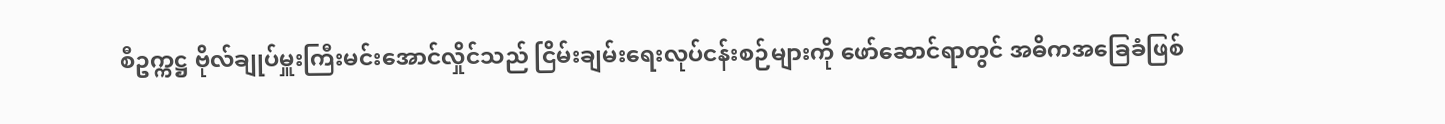စီဥက္ကဋ္ဌ ဗိုလ်ချုပ်မှူးကြီးမင်းအောင်လှိုင်သည် ငြိမ်းချမ်းရေးလုပ်ငန်းစဉ်များကို ဖော်ဆောင်ရာတွင် အဓိကအခြေခံဖြစ်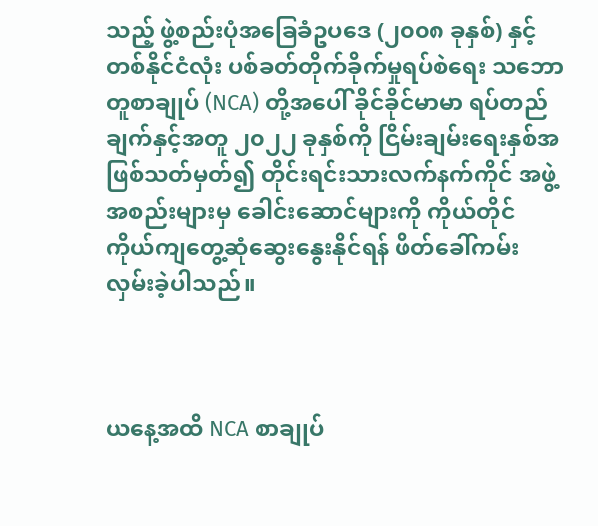သည့် ဖွဲ့စည်းပုံအခြေခံဥပဒေ (၂၀၀၈ ခုနှစ်) နှင့် တစ်နိုင်ငံလုံး ပစ်ခတ်တိုက်ခိုက်မှုရပ်စဲရေး သဘောတူစာချုပ် (NCA) တို့အပေါ် ခိုင်ခိုင်မာမာ ရပ်တည်ချက်နှင့်အတူ ၂၀၂၂ ခုနှစ်ကို ငြိမ်းချမ်းရေးနှစ်အဖြစ်သတ်မှတ်၍ တိုင်းရင်းသားလက်နက်ကိုင် အဖွဲ့အစည်းများမှ ခေါင်းဆောင်များကို ကိုယ်တိုင် ကိုယ်ကျတွေ့ဆုံဆွေးနွေးနိုင်ရန် ဖိတ်ခေါ်ကမ်းလှမ်းခဲ့ပါသည်။



ယနေ့အထိ NCA စာချုပ်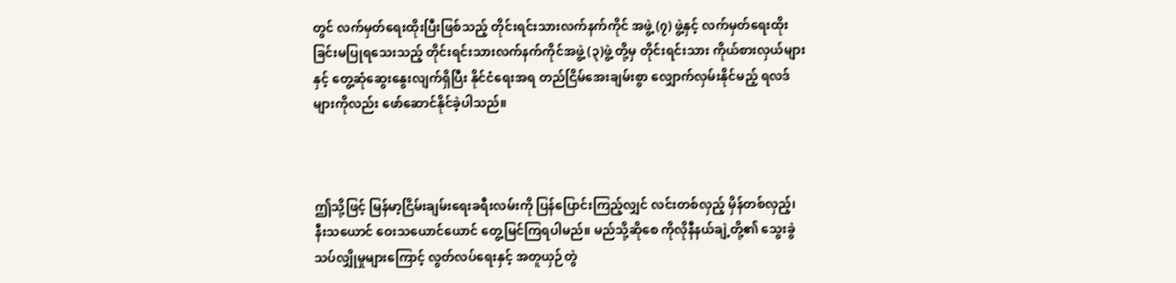တွင် လက်မှတ်ရေးထိုးပြီးဖြစ်သည့် တိုင်းရင်းသားလက်နက်ကိုင် အဖွဲ့ (၇) ဖွဲ့နှင့် လက်မှတ်ရေးထိုးခြင်းမပြုရသေးသည့် တိုင်းရင်းသားလက်နက်ကိုင်အဖွဲ့ (၃)ဖွဲ့ တို့မှ တိုင်းရင်းသား ကိုယ်စားလှယ်များနှင့် တွေ့ဆုံဆွေးနွေးလျက်ရှိပြီး နိုင်ငံရေးအရ တည်ငြိမ်အေးချမ်းစွာ လျှောက်လှမ်းနိုင်မည့် ရလဒ်များကိုလည်း ဖော်ဆောင်နိုင်ခဲ့ပါသည်။



ဤသို့ဖြင့် မြန်မာ့ငြိမ်းချမ်းရေးခရီးလမ်းကို ပြန်ပြောင်းကြည့်လျှင် လင်းတစ်လှည့် မှိန်တစ်လှည့်၊ နီးသယောင် ဝေးသယောင်ယောင် တွေ့မြင်ကြရပါမည်။ မည်သို့ဆိုစေ ကိုလိုနီနယ်ချဲ့တို့၏ သွေးခွဲသပ်လျှိုမှုများကြောင့် လွတ်လပ်ရေးနှင့် အတူယှဉ်တွဲ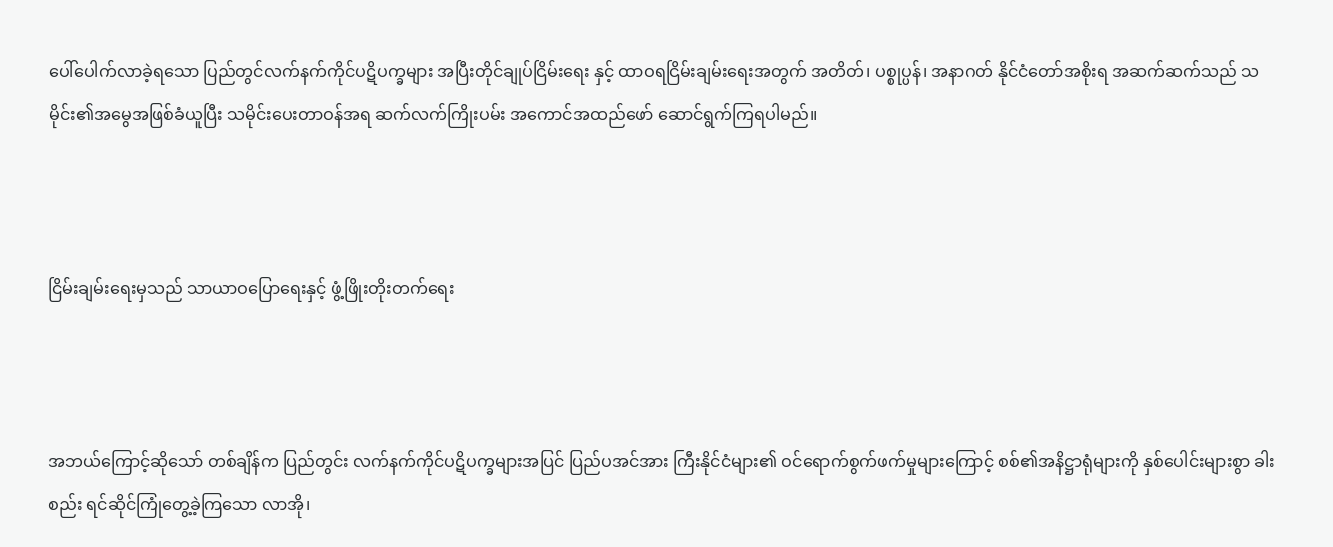ပေါ်ပေါက်လာခဲ့ရသော ပြည်တွင်လက်နက်ကိုင်ပဋိပက္ခများ အပြီးတိုင်ချုပ်ငြိမ်းရေး နှင့် ထာဝရငြိမ်းချမ်းရေးအတွက် အတိတ်၊ ပစ္စုပ္ပန်၊ အနာဂတ် နိုင်ငံတော်အစိုးရ အဆက်ဆက်သည် သမိုင်း၏အမွေအဖြစ်ခံယူပြီး သမိုင်းပေးတာဝန်အရ ဆက်လက်ကြိုးပမ်း အကောင်အထည်ဖော် ဆောင်ရွက်ကြရပါမည်။



ငြိမ်းချမ်းရေးမှသည် သာယာဝပြောရေးနှင့် ဖွံ့ဖြိုးတိုးတက်ရေး



အဘယ်ကြောင့်ဆိုသော် တစ်ချိန်က ပြည်တွင်း လက်နက်ကိုင်ပဋိပက္ခများအပြင် ပြည်ပအင်အား ကြီးနိုင်ငံများ၏ ဝင်ရောက်စွက်ဖက်မှုများကြောင့် စစ်၏အနိဋ္ဌာရုံများကို နှစ်ပေါင်းများစွာ ခါးစည်း ရင်ဆိုင်ကြုံတွေ့ခဲ့ကြသော လာအို၊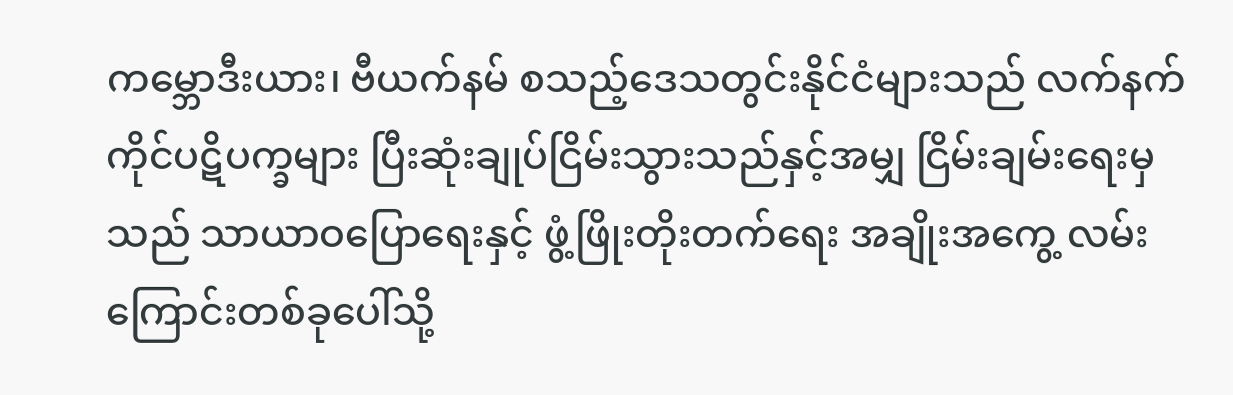ကမ္ဘောဒီးယား၊ ဗီယက်နမ် စသည့်ဒေသတွင်းနိုင်ငံများသည် လက်နက်ကိုင်ပဋိပက္ခများ ပြီးဆုံးချုပ်ငြိမ်းသွားသည်နှင့်အမျှ ငြိမ်းချမ်းရေးမှသည် သာယာဝပြောရေးနှင့် ဖွံ့ဖြိုးတိုးတက်ရေး အချိုးအကွေ့ လမ်းကြောင်းတစ်ခုပေါ်သို့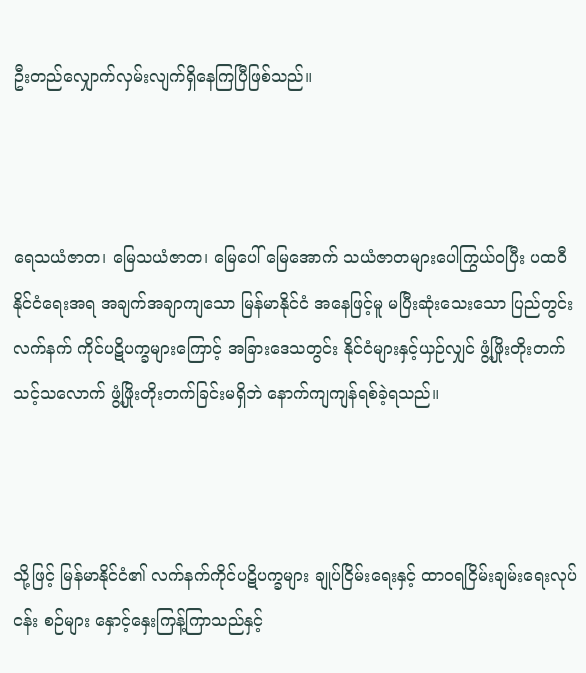ဦးတည်လျှောက်လှမ်းလျက်ရှိနေကြပြီဖြစ်သည်။



ရေသယံဇာတ၊ မြေသယံဇာတ၊ မြေပေါ် မြေအောက် သယံဇာတများပေါကြွယ်ဝပြီး ပထဝီ နိုင်ငံရေးအရ အချက်အချာကျသော မြန်မာနိုင်ငံ အနေဖြင့်မူ မပြီးဆုံးသေးသော ပြည်တွင်းလက်နက် ကိုင်ပဋိပက္ခများကြောင့် အခြားဒေသတွင်း နိုင်ငံများနှင့်ယှဉ်လျှင် ဖွံ့ဖြိုးတိုးတက်သင့်သလောက် ဖွံ့ဖြိုးတိုးတက်ခြင်းမရှိဘဲ နောက်ကျကျန်ရစ်ခဲ့ရသည်။



သို့ဖြင့် မြန်မာနိုင်ငံ၏ လက်နက်ကိုင်ပဋိပက္ခများ ချုပ်ငြိမ်းရေးနှင့် ထာဝရငြိမ်းချမ်းရေးလုပ်ငန်း စဉ်များ နှောင့်နှေးကြန့်ကြာသည်နှင့်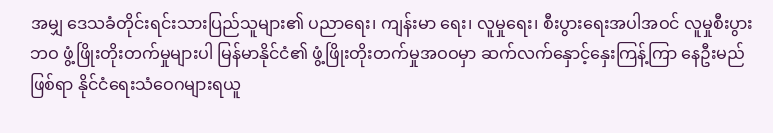အမျှ ဒေသခံတိုင်းရင်းသားပြည်သူများ၏ ပညာရေး၊ ကျန်းမာ ရေး၊ လူမှုရေး၊ စီးပွားရေးအပါအဝင် လူမှုစီးပွားဘဝ ဖွံ့ဖြိုးတိုးတက်မှုများပါ မြန်မာနိုင်ငံ၏ ဖွံ့ဖြိုးတိုးတက်မှုအဝဝမှာ ဆက်လက်နှောင့်နှေးကြန့်ကြာ နေဦးမည်ဖြစ်ရာ နိုင်ငံရေးသံဝေဂများရယူ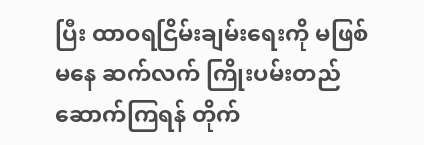ပြီး ထာဝရငြိမ်းချမ်းရေးကို မဖြစ်မနေ ဆက်လက် ကြိုးပမ်းတည်ဆောက်ကြရန် တိုက်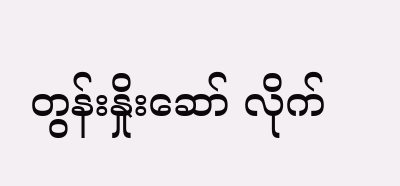တွန်းနှိုးဆော် လိုက်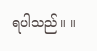ရပါသည်။ ။